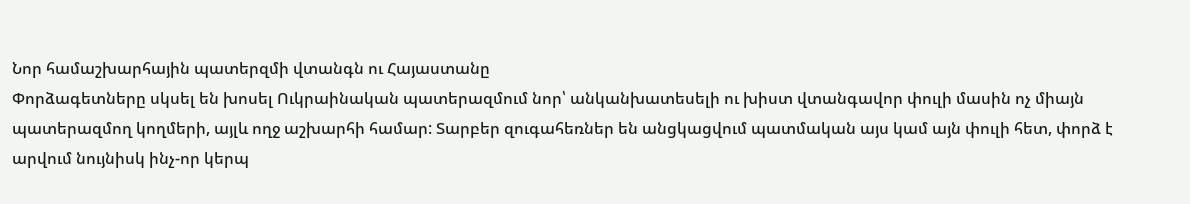Նոր համաշխարհային պատերզմի վտանգն ու Հայաստանը
Փորձագետները սկսել են խոսել Ուկրաինական պատերազմում նոր՝ անկանխատեսելի ու խիստ վտանգավոր փուլի մասին ոչ միայն պատերազմող կողմերի, այլև ողջ աշխարհի համար: Տարբեր զուգահեռներ են անցկացվում պատմական այս կամ այն փուլի հետ, փորձ է արվում նույնիսկ ինչ-որ կերպ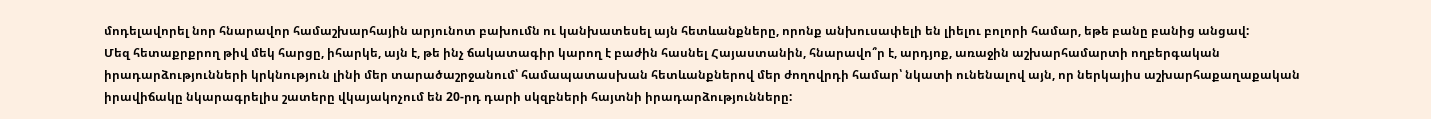մոդելավորել նոր հնարավոր համաշխարհային արյունոտ բախումն ու կանխատեսել այն հետևանքները, որոնք անխուսափելի են լիելու բոլորի համար, եթե բանը բանից անցավ:
Մեզ հետաքրքրող թիվ մեկ հարցը, իհարկե, այն է, թե ինչ ճակատագիր կարող է բաժին հասնել Հայաստանին, հնարավո՞ր է, արդյոք, առաջին աշխարհամարտի ողբերգական իրադարձությունների կրկնություն լինի մեր տարածաշրջանում՝ համապատասխան հետևանքներով մեր ժողովրդի համար՝ նկատի ունենալով այն, որ ներկայիս աշխարհաքաղաքական իրավիճակը նկարագրելիս շատերը վկայակոչում են 20-րդ դարի սկզբների հայտնի իրադարձությունները: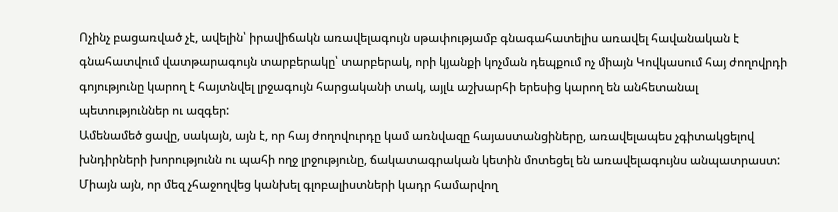Ոչինչ բացառված չէ, ավելին՝ իրավիճակն առավելագույն սթափությամբ գնագահատելիս առավել հավանական է գնահատվում վատթարագույն տարբերակը՝ տարբերակ, որի կյանքի կոչման դեպքում ոչ միայն Կովկասում հայ ժողովրդի գոյությունը կարող է հայտնվել լրջագույն հարցականի տակ, այլև աշխարհի երեսից կարող են անհետանալ պետություններ ու ազգեր:
Ամենամեծ ցավը, սակայն, այն է, որ հայ ժողովուրդը կամ առնվազը հայաստանցիները, առավելապես չգիտակցելով խնդիրների խորությունն ու պահի ողջ լրջությունը, ճակատագրական կետին մոտեցել են առավելագույնս անպատրաստ: Միայն այն, որ մեզ չհաջողվեց կանխել գլոբալիստների կադր համարվող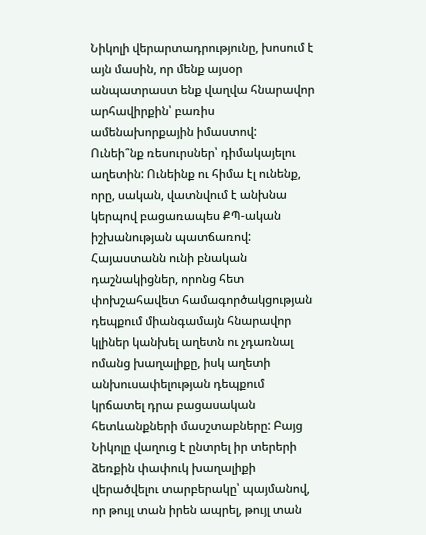Նիկոլի վերարտադրությունը, խոսում է այն մասին, որ մենք այսօր անպատրաստ ենք վաղվա հնարավոր արհավիրքին՝ բառիս ամենախորքային իմաստով:
Ունեի՞նք ռեսուրսներ՝ դիմակայելու աղետին: Ունեինք ու հիմա էլ ունենք, որը, սական, վատնվում է անխնա կերպով բացառապես ՔՊ-ական իշխանության պատճառով: Հայաստանն ունի բնական դաշնակիցներ, որոնց հետ փոխշահավետ համագործակցության դեպքում միանգամայն հնարավոր կլիներ կանխել աղետն ու չդառնալ ոմանց խաղալիքը, իսկ աղետի անխուսափելության դեպքում կրճատել դրա բացասական հետևանքների մասշտաբները: Բայց Նիկոլը վաղուց է ընտրել իր տերերի ձեռքին փափուկ խաղալիքի վերածվելու տարբերակը՝ պայմանով, որ թույլ տան իրեն ապրել, թույլ տան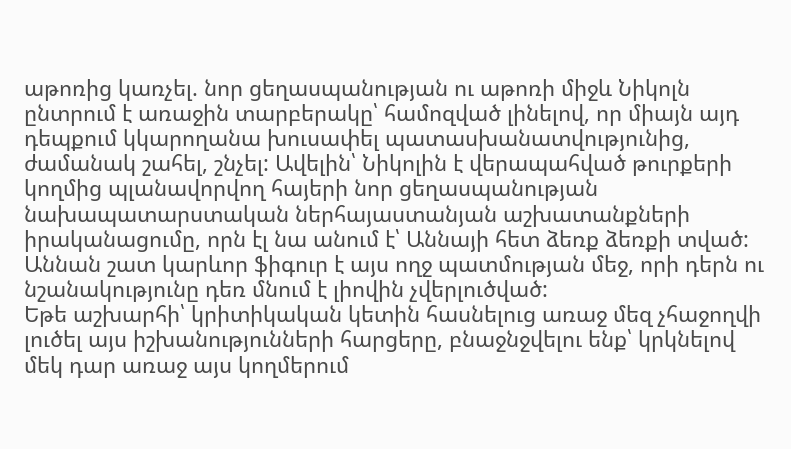աթոռից կառչել. նոր ցեղասպանության ու աթոռի միջև Նիկոլն ընտրում է առաջին տարբերակը՝ համոզված լինելով, որ միայն այդ դեպքում կկարողանա խուսափել պատասխանատվությունից, ժամանակ շահել, շնչել: Ավելին՝ Նիկոլին է վերապահված թուրքերի կողմից պլանավորվող հայերի նոր ցեղասպանության նախապատարստական ներհայաստանյան աշխատանքների իրականացումը, որն էլ նա անում է՝ Աննայի հետ ձեռք ձեռքի տված: Աննան շատ կարևոր ֆիգուր է այս ողջ պատմության մեջ, որի դերն ու նշանակությունը դեռ մնում է լիովին չվերլուծված:
Եթե աշխարհի՝ կրիտիկական կետին հասնելուց առաջ մեզ չհաջողվի լուծել այս իշխանությունների հարցերը, բնաջնջվելու ենք՝ կրկնելով մեկ դար առաջ այս կողմերում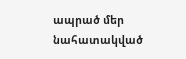ապրած մեր նահատակված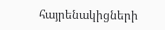հայրենակիցների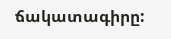ճակատագիրը: